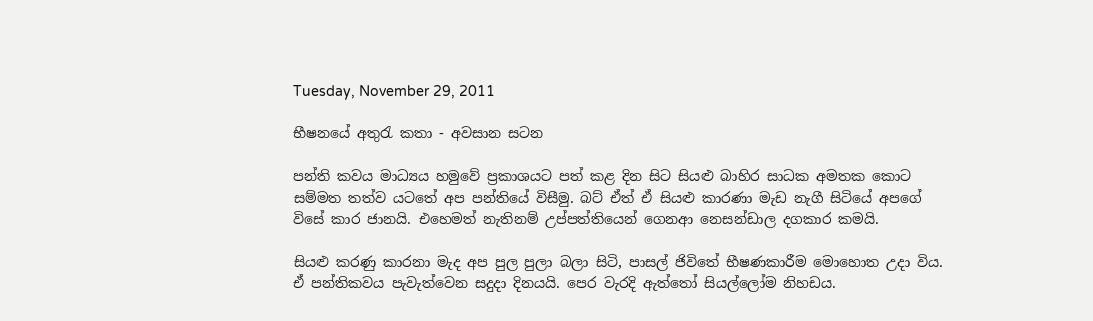Tuesday, November 29, 2011

භීෂනයේ අතුරැ කතා - අවසාන සටන

පන්ති කවය මාධ්‍යය හමුවේ ප්‍රකාශයට පත් කළ දින සිට සියළු බාහිර සාධක අමතක කොට සම්මත තත්ව යටතේ අප පන්තියේ විසීමු. බට් ඒත් ඒ සියළු කාරණා මැඩ නැගී සිටියේ අ‍පගේ විසේ කාර ජානයි. එහෙමත් නැතිනම් උප්පත්තියෙන් ගෙනආ නෙසන්ඩාල දගකාර කමයි.

සියළු කරණු කාරනා මැද අප පුල පුලා බලා සිටි, පාසල් ජිවිතේ භීෂණකාරීම මොහොත උදා විය. ඒ පන්තිකවය පැවැත්වෙන සදුදා දිනයයි. පෙර වැරදි ඇත්තෝ සියල්ලෝම නිහඩය.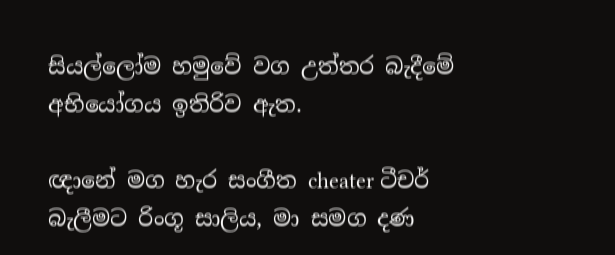සියල්ලෝම හමුවේ වග උත්තර බැදීමේ අභියෝගය ඉතිරිව ඇත.

ඥානේ මග හැර සංගීත cheater ටීචර් බැලීමට රිංගූ සාලිය, මා සමග දණ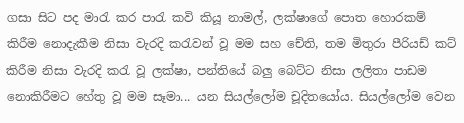ගසා සිට පද මාරැ කර පාරැ කවි කියූ නාමල්, ලක්ෂාගේ පොත හොරකම් කිරීම නොදැකීම නිසා වැරදි කරැවන් වූ මම සහ චේති, තම මිතුරා පීරියඩ් කට් කිරීම නිසා වැරදි කරැ වූ ලක්ෂා, පන්තියේ බලු බෙට්ට නිසා ලලිතා පාඩම නොකිරීමට හේතු වූ මම සෑමා... යන සියල්ලෝම චූදිතයෝය. සියල්ලෝම වෙන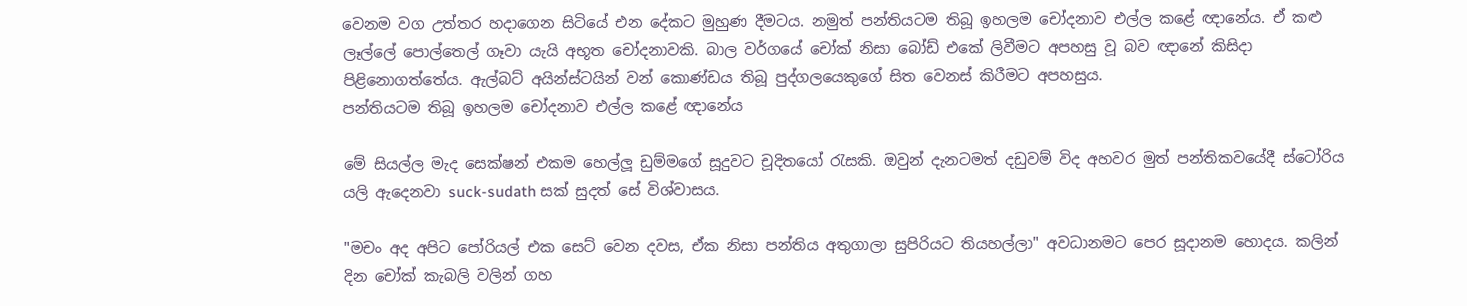වෙනම වග උත්තර හදාගෙන සිටියේ එන දේකට මුහුණ දීමටය. නමුත් පන්තියටම තිබූ ඉහලම චෝදනාව එල්ල කළේ ඥානේය. ඒ කළු ලෑල්ලේ පොල්තෙල් ගෑවා යැයි අභූත චෝදනාවකි. බාල වර්ගයේ චෝක් නිසා බෝඩ් එකේ ලිවීමට අපහසු වූ බව ඥානේ කිසිදා පිළිනොගත්තේය. ඇල්බට් අයින්ස්ටයින් වන් කොණ්ඩය තිබූ පුද්ගලයෙකුගේ සිත වෙනස් කිරීමට අපහසුය.
පන්තියටම තිබූ ඉහලම චෝදනාව එල්ල කළේ ඥානේය

මේ සියල්ල මැද සෙක්ෂන් එකම හෙල්ලූ ඩුම්මගේ සූදුවට චූදිතයෝ රැසකි. ඔවුන් දැනටමත් දඩුවම් විද අහවර මුත් පන්තිකවයේදී ස්ටෝරිය යලි ඇදෙනවා suck-sudath සක් සුදත් සේ විශ්වාසය.

"මචං අද අපිට පෝරියල් එක සෙට් වෙන දවස, ඒක නිසා පන්තිය අතුගාලා සුපිරියට තියහල්ලා" අවධානමට පෙර සූදානම හොදය. කලින් දින චෝක් කැබලි වලින් ගහ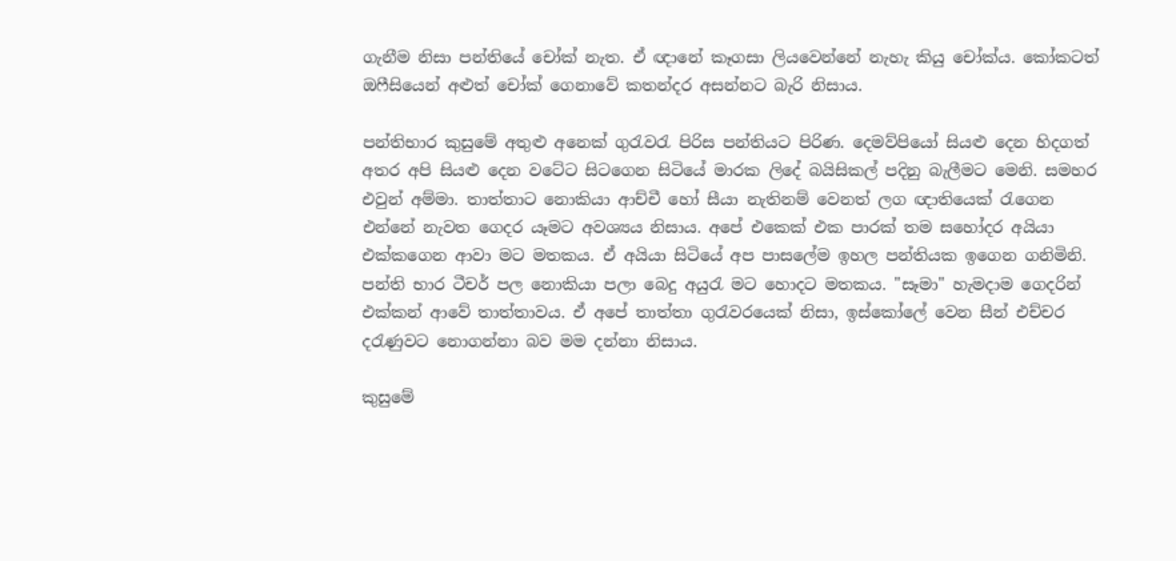ගැනීම නිසා පන්තියේ චෝක් නැත. ඒ ඥානේ කෑගසා ලියවෙන්නේ නැහැ කියු චෝක්ය. කෝකටත් ඔෆීසියෙන් අළුත් චෝක් ‍ගෙනාවේ කතන්දර අසන්නට බැරි නිසාය.

පන්තිභාර කුසුමේ අතුළු අනෙක් ගුරැවරැ පිරිස පන්තියට පිරිණ. දෙමව්පියෝ සියළු දෙන හිදගත් අතර අපි සියළු දෙන වටේට සිටගෙන සිටියේ මාරක ලිදේ බයිසිකල් පදිනු බැලීමට මෙනි. සමහර එවුන් අම්මා. තාත්තාට නොකියා ආච්චී හෝ සීයා නැතිනම් වෙනත් ලග ඥාතියෙක් රැගෙන එන්නේ නැවත ගෙදර යෑමට අවශ්‍යය නිසාය. අපේ එකෙක් එක පාරක් තම සහෝදර අයියා එක්කගෙන ආවා මට මතකය. ඒ අයියා සිටියේ අප පාසලේම ඉහල පන්තියක ඉගෙන ගනිමිනි. පන්ති භාර ටීචර් පල නොකියා පලා බෙදු අයුරැ මට හොදට මතකය. "සෑමා" හැමදාම ගෙදරින් එක්කන් ආවේ තාත්තාවය. ඒ අපේ තාත්තා ගුරැවරයෙක් නිසා, ඉස්කෝලේ වෙන සීන් එච්චර දරැණුවට නොගන්නා බව මම දන්නා නිසාය.

කුසුමේ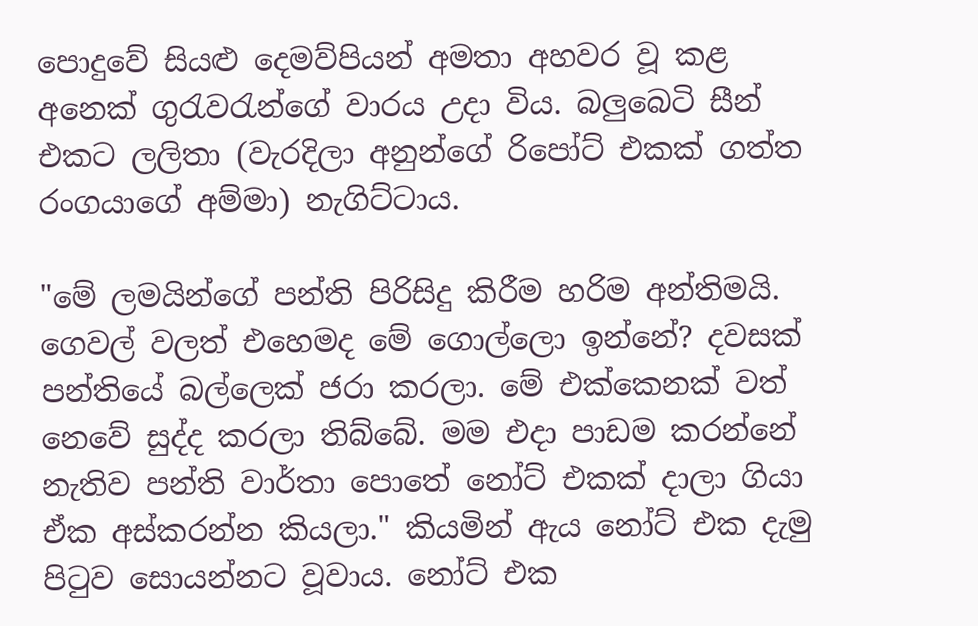පොදුවේ සියළු දෙමව්පියන් අමතා අහවර වූ කළ අනෙක් ගුරැවරැන්ගේ වාරය උදා විය. බලුබෙටි සීන් එකට ලලිතා (වැරදිලා අනුන්ගේ රිපෝට් එකක් ගත්ත රංගයාගේ අම්මා) නැගිට්ටාය.

"මේ ලමයින්ගේ පන්ති පිරිසිදු කිරීම හරිම අන්තිමයි. ගෙවල් වලත් එහෙමද මේ ගොල්ලො ඉන්නේ? දවසක් පන්තියේ බල්ලෙක් ජරා කරලා. මේ ‍එක්කෙනක් වත් නෙවේ සුද්ද කරලා තිබ්බේ. මම එදා පාඩම කරන්නේ නැතිව පන්ති වාර්තා පොතේ නෝට් එකක් දාලා ගියා ඒක අස්කරන්න කියලා." කියමින් ඇය නෝට් එක දැමු පිටුව සොයන්නට වූවාය. නෝට් එක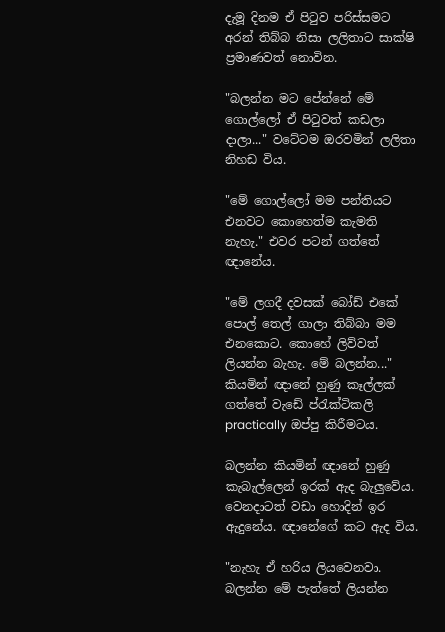දැමූ දිනම ඒ පිටුව පරිස්සමට අරන් තිබ්බ නිසා ලලිතාට සාක්ෂි ප්‍රමාණවත් නොවින.

"බලන්න මට පේන්නේ මේ ගොල්ලෝ ඒ පිටුවත් කඩලා දාලා..." වටේටම ඔරවමින් ලලිතා නිහඩ විය.

"මේ ගොල්ලෝ මම පන්තියට එනවට කොහෙත්ම කැමති නැහැ." එව‍ර පටන් ගත්තේ ඥානේය.

"මේ ලගදී දවසක් බෝඩ් එකේ පොල් තෙල් ගාලා තිබ්බා මම එනකොට. කොහේ ලිව්වත් ලියන්න බැහැ. මේ බලන්න..." කියමින් ඥානේ හුණු කෑල්ලක් ගත්තේ වැඩේ ‍ප්රැක්ටිකලි practically ඔප්පු කිරීමටය.

බලන්න කියමින් ඥානේ හුණු කැබැල්ලෙන් ඉරක් ඇද බැලුවේය. වෙනදාටත් වඩා හොදින් ඉර ඇදුනේය. ඥානේගේ කට ඇද විය.

"නැහැ ඒ හරිය ලියවෙනවා. බලන්න මේ පැත්තේ ලියන්න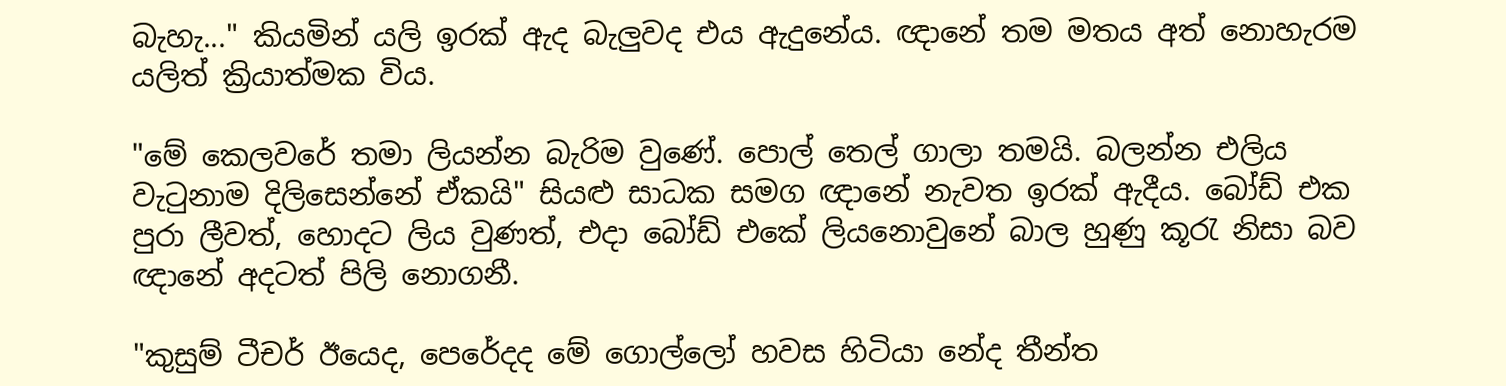බැහැ..." කියමින් යලි ඉරක් ඇද බැලුවද එය ඇදුනේය. ඥානේ තම මතය අත් නොහැරම යලිත් ක්‍රියාත්මක විය.

"මේ කෙලවරේ තමා ලියන්න බැරිම වුණේ. පොල් තෙල් ගාලා තමයි. බලන්න එලිය වැටුනාම දිලිසෙන්නේ ඒකයි" සියළු සාධක සමග ඥානේ නැවත ඉරක් ඇදීය. බෝඩ් එක පුරා ලීවත්, හොදට ලිය වුණත්, එදා බෝඩ් එකේ ලියනොවුනේ බාල හුණු කූරැ නිසා බව ඥානේ අදටත් පිලි නොගනී.

"කුසුම් ටීචර් ඊයෙද, පෙරේදද මේ ගොල්ලෝ හවස හිටියා නේද තීන්ත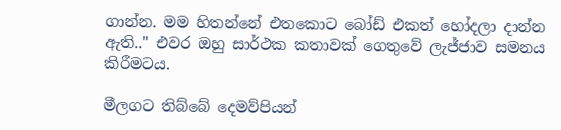ගාන්න. මම හිතන්නේ එතකොට බෝඩ් එකත් හෝදලා දාන්න ඇති.." එවර ඔහු සාර්ථක කතාවක් ගෙතුවේ ලැජ්ජාව සමනය කිරීමටය.

මීලගට තිබ්බේ දෙමව්පියන්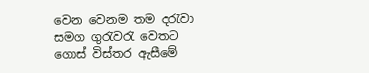වෙන වෙනම තම දරැවා සමග ගුරැවරැ වෙතට ගොස් විස්තර ඇසීමේ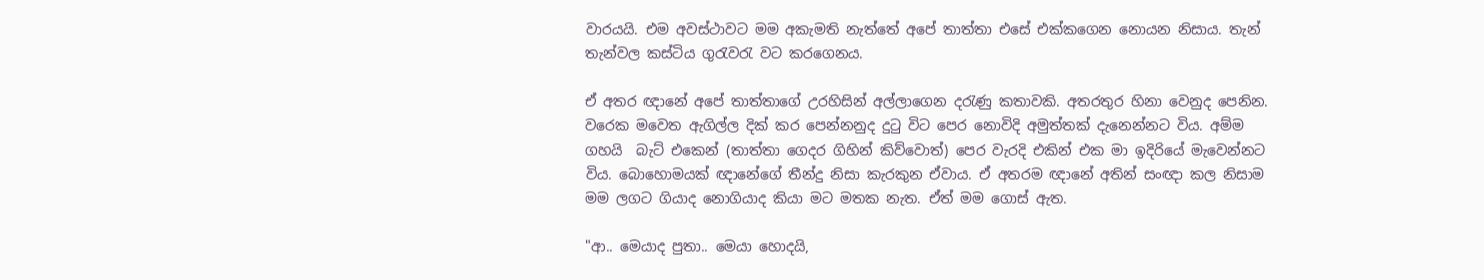වාරයයි. එම අවස්ථාවට මම අකැමති නැත්තේ අපේ තාත්තා ‍එසේ එක්කගෙන නොයන නිසාය. තැන් තැන්වල කස්ටිය ගුරැවරැ වට කරගෙනය.

ඒ අතර ඥානේ අපේ තාත්තාගේ උරහිසින් අල්ලාගෙන දරැණු කතාවකි. අතරතුර හිනා වෙනුද පෙනින. වරෙක මවෙත ඇගිල්ල දික් කර පෙන්නනුද දුටු විට පෙර නොවිදි අමුත්තක් දැනෙන්නට විය. අම්ම ගහයි  බැට් එකෙන් (තාත්තා ගෙදර ගිහින් කිව්වොත්) පෙර වැරදි එකින් එක මා ඉදිරියේ මැවෙන්නට විය. බොහොමයක් ඥානේගේ තීන්දු නිසා කැරකුන ඒවාය. ඒ අතරම ඥානේ අතින් සංඥා කල නිසාම මම ලගට ගියාද නොගියාද කියා මට මතක නැත. ඒත් මම ගොස් ඇත.

"ආ.. මෙයාද පුතා.. මෙයා හොදයි,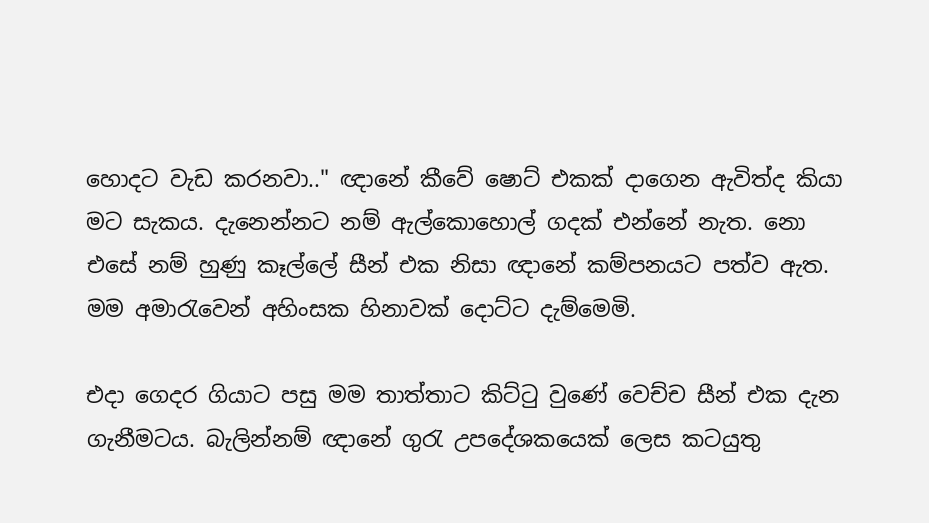හොදට වැඩ කරනවා.." ඥානේ කීවේ ෂොට් එකක් දාගෙන ඇවිත්ද කියා මට සැකය. දැනෙන්නට නම් ඇල්කොහොල් ගදක් එන්නේ නැත. නො එසේ නම් හුණු කෑල්ලේ සීන් එක නිසා ඥානේ කම්පනයට පත්ව ඇත. මම අමාරැවෙන් අහිංසක හිනාවක් දොට්ට දැම්මෙමි.

එදා ගෙදර ගියාට පසු මම තාත්තාට කිට්ටු වුණේ වෙච්ච සීන් එක දැන ගැනීමටය. බැලින්නම් ඥානේ ගුරැ උපදේශකයෙක් ලෙස කටයුතු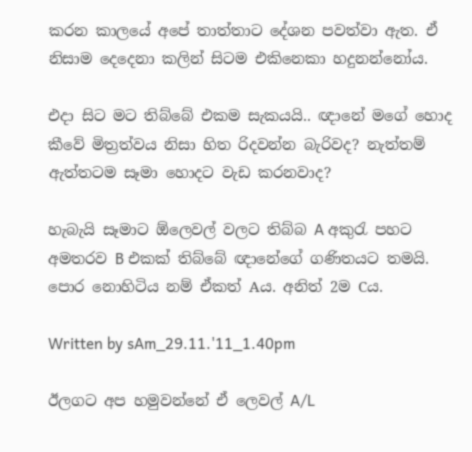කරන කාලයේ අපේ තාත්තාට දේශන පවත්වා ඇත. ඒ නිසාම දෙදෙනා කලින් සිටම එකිනෙකා හදුනන්නෝය.

එදා සිට මට තිබ්බේ එකම සැකයයි.. ඥානේ මගේ හොද කීවේ මිත්‍රත්වය නිසා හිත රිදවන්න බැරිවද? නැත්තම් ඇත්තටම සෑමා හොදට වැඩ කරනවාද?

හැබැයි සෑමාට ඕලෙවල් වලට තිබ්බ A අකුරැ පහට අමතරව B එකක් තිබ්බේ ඥානේගේ ගණිතයට තමයි. පොර නොහිටිය නම් ඒකත් Aය. අනිත් 2ම Cය.

Written by sAm_29.11.'11_1.40pm

ඊලගට අප හමුවන්නේ ඒ ලෙවල් A/L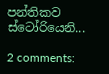පන්තිකව ස්ටෝරියෙනි...

2 comments: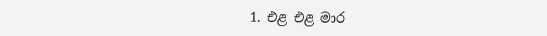1. එළ එළ මාර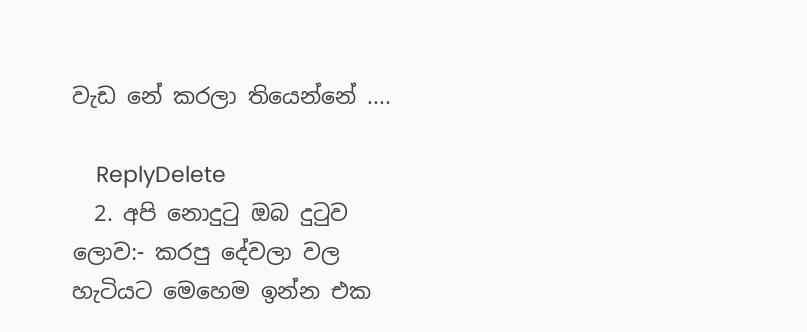වැඩ නේ කරලා තියෙන්නේ ....

    ReplyDelete
  2. අපි නොදුටු ඔබ දුටුව ලොව:- කරපු දේවලා වල හැටියට මෙහෙම ඉන්න එක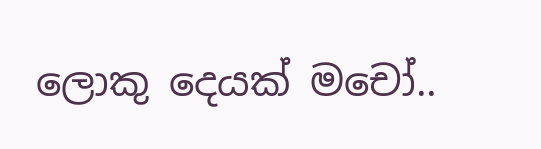ලොකු දෙයක් මචෝ..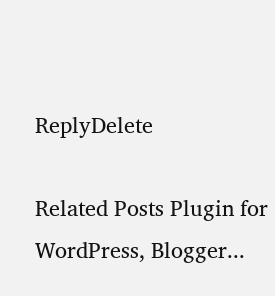ReplyDelete

Related Posts Plugin for WordPress, Blogger...